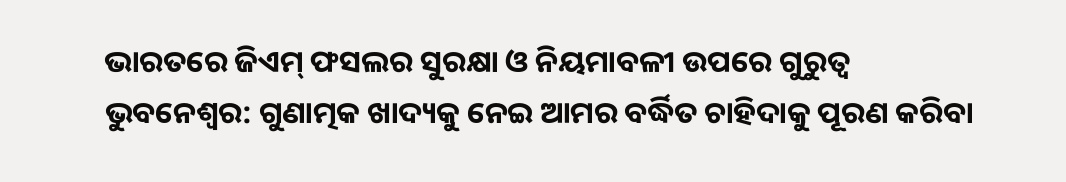ଭାରତରେ ଜିଏମ୍ ଫସଲର ସୁରକ୍ଷା ଓ ନିୟମାବଳୀ ଉପରେ ଗୁରୁତ୍ୱ
ଭୁବନେଶ୍ୱର: ଗୁଣାତ୍ମକ ଖାଦ୍ୟକୁ ନେଇ ଆମର ବର୍ଦ୍ଧିତ ଚାହିଦାକୁ ପୂରଣ କରିବା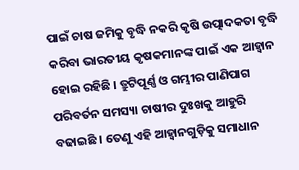ପାଇଁ ଚାଷ ଜମିକୁ ବୃଦ୍ଧି ନକରି କୃଷି ଉତ୍ପାଦକତା ବୃଦ୍ଧି କରିବା ଭାରତୀୟ କୃଷକମାନଙ୍କ ପାଇଁ ଏକ ଆହ୍ୱାନ ହୋଇ ରହିଛି । ତ୍ରୁଟିପୂର୍ଣ୍ଣ ଓ ଗମ୍ଭୀର ପାଣିପାଗ ପରିବର୍ତନ ସମସ୍ୟା ଚାଷୀର ଦୁଃଖକୁ ଆହୁରି ବଢାଇଛି । ତେଣୁ ଏହି ଆହ୍ୱାନଗୁଡ଼ିକୁ ସମାଧାନ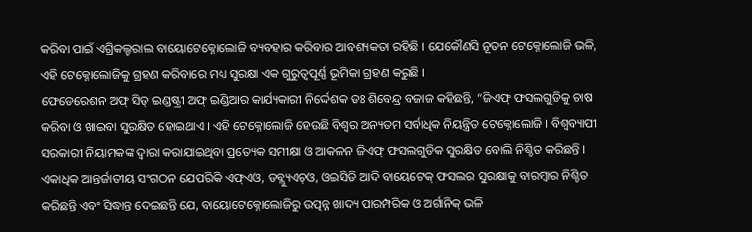କରିବା ପାଇଁ ଏଗ୍ରିକଲ୍ଚରାଲ ବାୟୋଟେକ୍ନୋଲୋଜି ବ୍ୟବହାର କରିବାର ଆବଶ୍ୟକତା ରହିଛି । ଯେକୌଣସି ନୂତନ ଟେକ୍ନୋଲୋଜି ଭଳି, ଏହି ଟେକ୍ନୋଲୋଜିକୁ ଗ୍ରହଣ କରିବାରେ ମଧ୍ୟ ସୁରକ୍ଷା ଏକ ଗୁରୁତ୍ୱପୂର୍ଣ୍ଣ ଭୂମିକା ଗ୍ରହଣ କରୁଛି ।
ଫେଡେରେଶନ ଅଫ୍ ସିଡ୍ ଇଣ୍ଡଷ୍ଟ୍ରୀ ଅଫ୍ ଇଣ୍ଡିଆର କାର୍ଯ୍ୟକାରୀ ନିର୍ଦ୍ଦେଶକ ଡଃ ଶିବେନ୍ଦ୍ର ବଜାଜ କହିଛନ୍ତି, “ଜିଏଫ୍ ଫସଲଗୁଡିକୁ ଚାଷ କରିବା ଓ ଖାଇବା ସୁରକ୍ଷିତ ହୋଇଥାଏ । ଏହି ଟେକ୍ନୋଲୋଜି ହେଉଛି ବିଶ୍ୱର ଅନ୍ୟତମ ସର୍ବାଧିକ ନିୟନ୍ତ୍ରିତ ଟେକ୍ନୋଲୋଜି । ବିଶ୍ୱବ୍ୟାପୀ ସରକାରୀ ନିୟାମକଙ୍କ ଦ୍ୱାରା କରାଯାଇଥିବା ପ୍ରତ୍ୟେକ ସମୀକ୍ଷା ଓ ଆକଳନ ଜିଏଫ୍ ଫସଲଗୁଡିକ ସୁରକ୍ଷିତ ବୋଲି ନିଶ୍ଚିତ କରିଛନ୍ତି । ଏକାଧିକ ଆନ୍ତର୍ଜାତୀୟ ସଂଗଠନ ଯେପରିକି ଏଫ୍ଏଓ, ଡବ୍ଲ୍ୟୁଏଚ୍ଓ, ଓଇସିଡି ଆଦି ବାୟେଟେକ୍ ଫସଲର ସୁରକ୍ଷାକୁ ବାରମ୍ବାର ନିଶ୍ଚିତ କରିଛନ୍ତି ଏବଂ ସିଦ୍ଧାନ୍ତ ଦେଇଛନ୍ତି ଯେ, ବାୟୋଟେକ୍ନୋଲୋଜିରୁ ଉତ୍ପନ୍ନ ଖାଦ୍ୟ ପାରମ୍ପରିକ ଓ ଅର୍ଗାନିକ୍ ଭଳି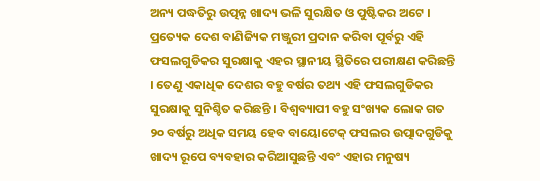ଅନ୍ୟ ପଦ୍ଧତିରୁ ଉତ୍ପନ୍ନ ଖାଦ୍ୟ ଭଳି ସୁରକ୍ଷିତ ଓ ପୁଷ୍ଟିକର ଅଟେ । ପ୍ରତ୍ୟେକ ଦେଶ ବାଣିଜ୍ୟିକ ମଞ୍ଜୁରୀ ପ୍ରଦାନ କରିବା ପୂର୍ବରୁ ଏହି ଫସଲଗୁଡିକର ସୁରକ୍ଷାକୁ ଏହର ସ୍ଥାନୀୟ ସ୍ଥିତିରେ ପରୀକ୍ଷଣ କରିଛନ୍ତି । ତେଣୁ ଏକାଧିକ ଦେଶର ବହୁ ବର୍ଷର ତଥ୍ୟ ଏହି ଫସଲଗୁଡିକର ସୁରକ୍ଷାକୁ ସୁନିଶ୍ଚିତ କରିଛନ୍ତି । ବିଶ୍ୱବ୍ୟାପୀ ବହୁ ସଂଖ୍ୟକ ଲୋକ ଗତ ୨୦ ବର୍ଷରୁ ଅଧିକ ସମୟ ହେବ ବାୟୋଟେକ୍ ଫସଲର ଉତ୍ପାଦଗୁଡିକୁ ଖାଦ୍ୟ ରୂପେ ବ୍ୟବହାର କରିଆସୁଛନ୍ତି ଏବଂ ଏହାର ମନୁଷ୍ୟ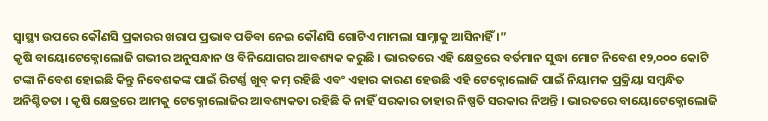ସ୍ୱାସ୍ଥ୍ୟ ଉପରେ କୌଣସି ପ୍ରକାରର ଖରାପ ପ୍ରଭାବ ପଡିବା ନେଇ କୌଣସି ଗୋଟିଏ ମାମଲା ସାମ୍ନାକୁ ଆସିନାହିଁ ।”
କୃଷି ବାୟୋଟେକ୍ନୋଲୋଜି ଗଭୀର ଅନୁସନ୍ଧାନ ଓ ବିନିଯୋଗର ଆବଶ୍ୟକ କରୁଛି । ଭାରତରେ ଏହି କ୍ଷେତ୍ରରେ ବର୍ତମାନ ସୁଦ୍ଧା ମୋଟ ନିବେଶ ୧୨,୦୦୦ କୋଟି ଟଙ୍କା ନିବେଶ ହୋଇଛି କିନ୍ତୁ ନିବେଶକଙ୍କ ପାଇଁ ରିଟର୍ଣ୍ଣ ଖୁବ୍ କମ୍ ରହିଛି ଏବଂ ଏହାର କାରଣ ହେଉଛି ଏହି ଟେକ୍ନୋଲୋଜି ପାଇଁ ନିୟାମକ ପ୍ରକ୍ରିୟା ସମ୍ବନ୍ଧିତ ଅନିଶ୍ଚିତତା । କୃଷି କ୍ଷେତ୍ରରେ ଆମକୁ ଟେକ୍ନୋଲୋଜିର ଆବଶ୍ୟକତା ରହିଛି କି ନାହିଁ ସରକାର ତାହାର ନିଷ୍ପତି ସରକାର ନିଅନ୍ତି । ଭାରତରେ ବାୟୋଟେକ୍ନୋଲୋଜି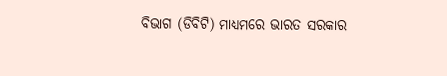ବିଭାଗ (ଡିବିଟି) ମାଧ୍ୟମରେ ଭାରତ ସରକାର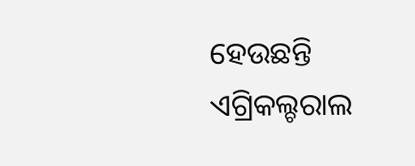ହେଉଛନ୍ତି ଏଗ୍ରିକଲ୍ଚରାଲ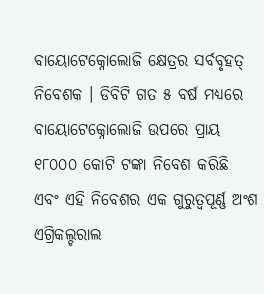ବାୟୋଟେକ୍ନୋଲୋଜି କ୍ଷେତ୍ରର ସର୍ବବୃହତ୍ ନିବେଶକ । ଡିବିଟି ଗତ ୫ ବର୍ଷ ମଧ୍ୟରେ ବାୟୋଟେକ୍ନୋଲୋଜି ଉପରେ ପ୍ରାୟ ୧୮୦୦୦ କୋଟି ଟଙ୍କା ନିବେଶ କରିଛି ଏବଂ ଏହି ନିବେଶର ଏକ ଗୁରୁତ୍ୱପୂର୍ଣ୍ଣ ଅଂଶ ଏଗ୍ରିକଲ୍ଚରାଲ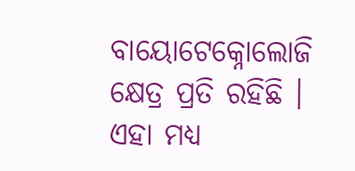ବାୟୋଟେକ୍ନୋଲୋଜି କ୍ଷେତ୍ର ପ୍ରତି ରହିଛି ।
ଏହା ମଧ୍ୟ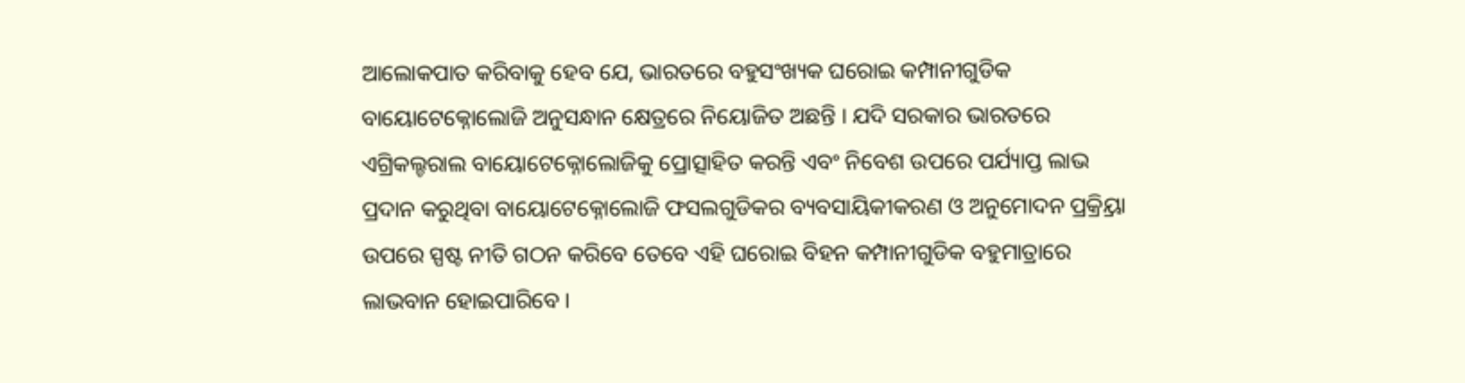ଆଲୋକପାତ କରିବାକୁ ହେବ ଯେ, ଭାରତରେ ବହୁସଂଖ୍ୟକ ଘରୋଇ କମ୍ପାନୀଗୁଡିକ ବାୟୋଟେକ୍ନୋଲୋଜି ଅନୁସନ୍ଧାନ କ୍ଷେତ୍ରରେ ନିୟୋଜିତ ଅଛନ୍ତି । ଯଦି ସରକାର ଭାରତରେ ଏଗ୍ରିକଲ୍ଚରାଲ ବାୟୋଟେକ୍ନୋଲୋଜିକୁ ପ୍ରୋତ୍ସାହିତ କରନ୍ତି ଏବଂ ନିବେଶ ଉପରେ ପର୍ଯ୍ୟାପ୍ତ ଲାଭ ପ୍ରଦାନ କରୁଥିବା ବାୟୋଟେକ୍ନୋଲୋଜି ଫସଲଗୁଡିକର ବ୍ୟବସାୟିକୀକରଣ ଓ ଅନୁମୋଦନ ପ୍ରକ୍ର୍ରିୟା ଉପରେ ସ୍ପଷ୍ଟ ନୀତି ଗଠନ କରିବେ ତେବେ ଏହି ଘରୋଇ ବିହନ କମ୍ପାନୀଗୁଡିକ ବହୁମାତ୍ରାରେ ଲାଭବାନ ହୋଇପାରିବେ ।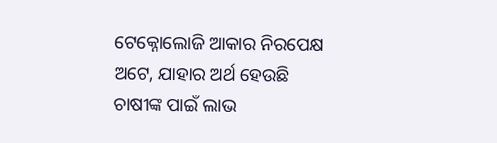ଟେକ୍ନୋଲୋଜି ଆକାର ନିରପେକ୍ଷ ଅଟେ, ଯାହାର ଅର୍ଥ ହେଉଛି ଚାଷୀଙ୍କ ପାଇଁ ଲାଭ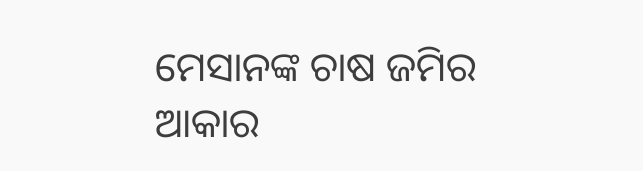ମେସାନଙ୍କ ଚାଷ ଜମିର ଆକାର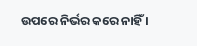ଉପରେ ନିର୍ଭର କରେ ନାହିଁ ।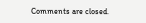Comments are closed.